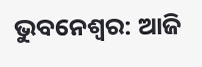ଭୁବନେଶ୍ବର: ଆଜି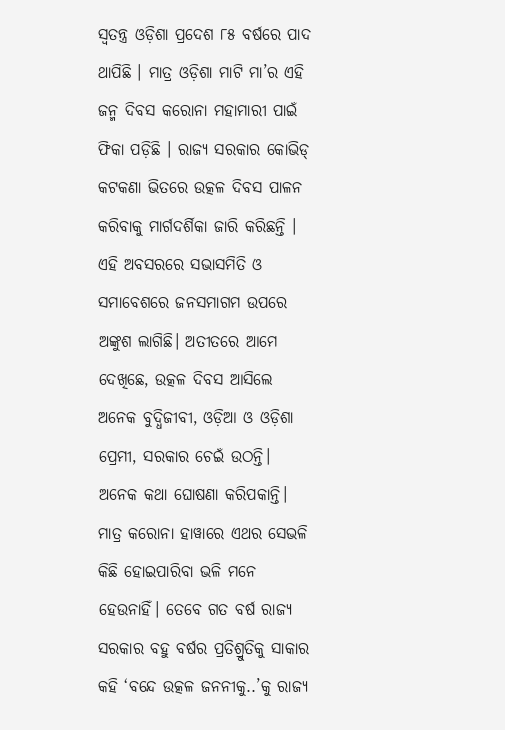ସ୍ବତନ୍ତ୍ର ଓଡ଼ିଶା ପ୍ରଦେଶ ୮୫ ବର୍ଷରେ ପାଦ ଥାପିଛି । ମାତ୍ର ଓଡ଼ିଶା ମାଟି ମା’ର ଏହି ଜନ୍ମ ଦିବସ କରୋନା ମହାମାରୀ ପାଇଁ ଫିକା ପଡ଼ିଛି । ରାଜ୍ୟ ସରକାର କୋଭିଡ୍ କଟକଣା ଭିତରେ ଉତ୍କଳ ଦିବସ ପାଳନ କରିବାକୁ ମାର୍ଗଦର୍ଶିକା ଜାରି କରିଛନ୍ତି । ଏହି ଅବସରରେ ସଭାସମିତି ଓ ସମାବେଶରେ ଜନସମାଗମ ଉପରେ ଅଙ୍କୁଶ ଲାଗିଛି। ଅତୀତରେ ଆମେ ଦେଖିଛେ, ଉତ୍କଳ ଦିବସ ଆସିଲେ ଅନେକ ବୁଦ୍ଧିଜୀବୀ, ଓଡ଼ିଆ ଓ ଓଡ଼ିଶା ପ୍ରେମୀ, ସରକାର ଚେଇଁ ଉଠନ୍ତି। ଅନେକ କଥା ଘୋଷଣା କରିପକାନ୍ତି। ମାତ୍ର କରୋନା ହାୱାରେ ଏଥର ସେଭଳି କିଛି ହୋଇପାରିବା ଭଳି ମନେ ହେଉନାହିଁ। ତେବେ ଗତ ବର୍ଷ ରାଜ୍ୟ ସରକାର ବହୁ ବର୍ଷର ପ୍ରତିଶ୍ରୁତିକୁ ସାକାର କହି ‘ବନ୍ଦେ ଉତ୍କଳ ଜନନୀକୁ..’କୁ ରାଜ୍ୟ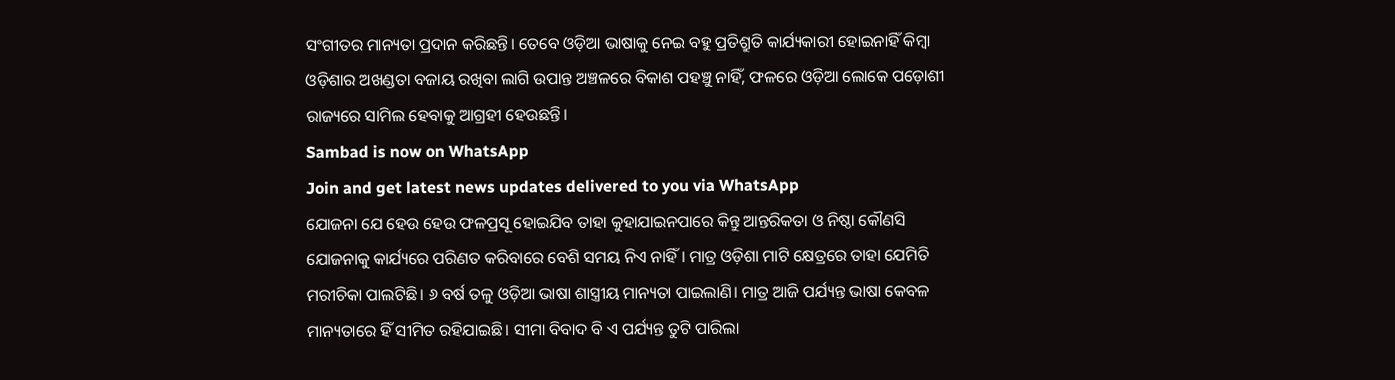ସଂଗୀତର ମାନ୍ୟତା ପ୍ରଦାନ କରିଛନ୍ତି। ତେବେ ଓଡ଼ିଆ ଭାଷାକୁ ନେଇ ବହୁ ପ୍ରତିଶ୍ରୁତି କାର୍ଯ୍ୟକାରୀ ହୋଇନାହିଁ କିମ୍ବା ଓଡ଼ିଶାର ଅଖଣ୍ଡତା ବଜାୟ ରଖିବା ଲାଗି ଉପାନ୍ତ ଅଞ୍ଚଳରେ ବିକାଶ ପହଞ୍ଚୁ ନାହିଁ, ଫଳରେ ଓଡ଼ିଆ ଲୋକେ ପଡ଼ୋଶୀ ରାଜ୍ୟରେ ସାମିଲ ହେବାକୁ ଆଗ୍ରହୀ ହେଉଛନ୍ତି।
Sambad is now on WhatsApp
Join and get latest news updates delivered to you via WhatsApp
ଯୋଜନା ଯେ ହେଉ ହେଉ ଫଳପ୍ରସୂ ହୋଇଯିବ ତାହା କୁହାଯାଇନପାରେ କିନ୍ତୁ ଆନ୍ତରିକତା ଓ ନିଷ୍ଠା କୌଣସି ଯୋଜନାକୁ କାର୍ଯ୍ୟରେ ପରିଣତ କରିବାରେ ବେଶି ସମୟ ନିଏ ନାହିଁ। ମାତ୍ର ଓଡ଼ିଶା ମାଟି କ୍ଷେତ୍ରରେ ତାହା ଯେମିତି ମରୀଚିକା ପାଲଟିଛି। ୬ ବର୍ଷ ତଳୁ ଓଡ଼ିଆ ଭାଷା ଶାସ୍ତ୍ରୀୟ ମାନ୍ୟତା ପାଇଲାଣି। ମାତ୍ର ଆଜି ପର୍ଯ୍ୟନ୍ତ ଭାଷା କେବଳ ମାନ୍ୟତାରେ ହିଁ ସୀମିତ ରହିଯାଇଛି। ସୀମା ବିବାଦ ବି ଏ ପର୍ଯ୍ୟନ୍ତ ତୁଟି ପାରିଲା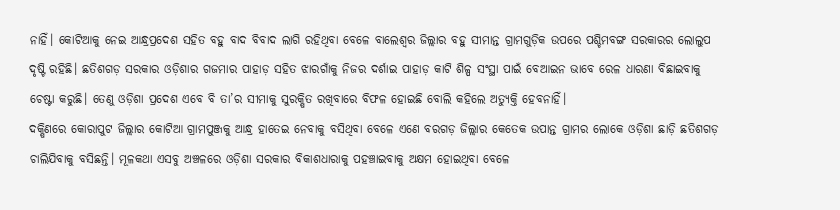ନାହିଁ। କୋଟିଆକୁ ନେଇ ଆନ୍ଧ୍ରପ୍ରଦେଶ ସହିତ ବହୁ ବାଦ ବିବାଦ ଲାଗି ରହିଥିବା ବେଳେ ବାଲେଶ୍ବର ଜିଲ୍ଲାର ବହୁ ସୀମାନ୍ତ ଗ୍ରାମଗୁଡ଼ିକ ଉପରେ ପଶ୍ଚିମବଙ୍ଗ ସରକାରର ଲୋଲୁପ ଦୃଷ୍ଟି ରହିଛି। ଛତିଶଗଡ଼ ସରକାର ଓଡ଼ିଶାର ଗଜମାର ପାହାଡ଼ ସହିତ ଝାରଗାଁକୁ ନିଜର ଦର୍ଶାଇ ପାହାଡ଼ କାଟି ଶିଳ୍ପ ସଂସ୍ଥା ପାଇଁ ବେଆଇନ ଭାବେ ରେଳ ଧାରଣା ବିଛାଇବାକୁ ଚେଷ୍ଟା କରୁଛି। ତେଣୁ ଓଡ଼ିଶା ପ୍ରଦେଶ ଏବେ ବି ତା’ର ସୀମାକୁ ସୁରକ୍ଷିତ ରଖିବାରେ ବିଫଳ ହୋଇଛି ବୋଲି କହିଲେ ଅତ୍ୟୁକ୍ତି ହେବନାହିଁ।
ଦକ୍ଷିଣରେ କୋରାପୁଟ ଜିଲ୍ଲାର କୋଟିଆ ଗ୍ରାମପୁଞ୍ଜକୁ ଆନ୍ଧ୍ର ହାତେଇ ନେବାକୁ ବସିଥିବା ବେଳେ ଏଣେ ବରଗଡ଼ ଜିଲ୍ଲାର କେତେକ ଉପାନ୍ତ ଗ୍ରାମର ଲୋକେ ଓଡ଼ିଶା ଛାଡ଼ି ଛତିଶଗଡ଼ ଚାଲିଯିବାକୁ ବସିଛନ୍ତି। ମୂଳକଥା ଏସବୁ ଅଞ୍ଚଳରେ ଓଡ଼ିଶା ସରକାର ବିକାଶଧାରାକୁ ପହଞ୍ଚାଇବାକୁ ଅକ୍ଷମ ହୋଇଥିବା ବେଳେ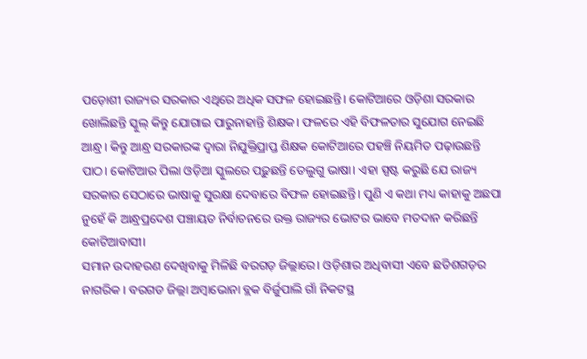ପଡ଼ୋଶୀ ରାଜ୍ୟର ସରକାର ଏଥିରେ ଅଧିକ ସଫଳ ହୋଇଛନ୍ତି। କୋଟିଆରେ ଓଡ଼ିଶା ସରକାର ଖୋଲିଛନ୍ତି ସ୍କୁଲ୍ କିନ୍ତୁ ଯୋଗାଇ ପାରୁନାହାନ୍ତି ଶିକ୍ଷକ। ଫଳରେ ଏହି ବିଫଳତାର ସୁଯୋଗ ନେଇଛି ଆନ୍ଧ୍ର। କିନ୍ତୁ ଆନ୍ଧ୍ର ସରକାରଙ୍କ ଦ୍ବାରା ନିଯୁକ୍ତିପ୍ରାପ୍ତ ଶିକ୍ଷକ କୋଟିଆରେ ପହଞ୍ଚି ନିୟମିତ ପଢ଼ାଉଛନ୍ତି ପାଠ। କୋଟିଆର ପିଲା ଓଡ଼ିଆ ସ୍କୁଲରେ ପଢ଼ୁଛନ୍ତି ତେଲୁଗୁ ଭାଷା। ଏହା ସ୍ପଷ୍ଟ କରୁଛି ଯେ ରାଜ୍ୟ ସରକାର ସେଠାରେ ଭାଷାକୁ ସୁରକ୍ଷା ଦେବାରେ ବିଫଳ ହୋଇଛନ୍ତି। ପୁଣି ଏ କଥା ମଧ୍ୟ କାହାକୁ ଅଛପା ନୁହେଁ କି ଆନ୍ଧ୍ରପ୍ରଦେଶ ପଞ୍ଚାୟତ ନିର୍ବାଚନରେ ଉକ୍ତ ରାଜ୍ୟର ଭୋଟର ଭାବେ ମତଦାନ କରିଛନ୍ତି କୋଟିଆବାସୀ।
ସମାନ ଉଦାହରଣ ଦେଖିବାକୁ ମିଳିଛି ବରଗଡ଼ ଜିଲ୍ଲାରେ। ଓଡ଼ିଶାର ଅଧିବାସୀ ଏବେ ଛତିଶଗଡ଼ର ନାଗରିକ । ବରଗଡ ଜିଲ୍ଲା ଅମ୍ବାଭୋନା ବ୍ଲକ ବିର୍ଜୁପାଲି ଗାଁ ନିକଟସ୍ଥ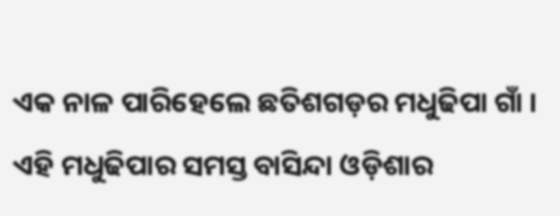ଏକ ନାଳ ପାରିହେଲେ ଛତିଶଗଡ଼ର ମଧୁଢିପା ଗାଁ । ଏହି ମଧୁଢିପାର ସମସ୍ତ ବାସିନ୍ଦା ଓଡ଼ିଶାର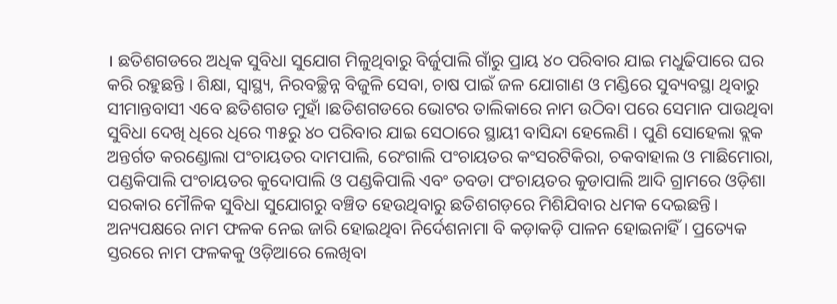। ଛତିଶଗଡରେ ଅଧିକ ସୁବିଧା ସୁଯୋଗ ମିଳୁଥିବାରୁ ବିର୍ଜୁପାଲି ଗାଁରୁ ପ୍ରାୟ ୪୦ ପରିବାର ଯାଇ ମଧୁଢିପାରେ ଘର କରି ରହୁଛନ୍ତି । ଶିକ୍ଷା, ସ୍ୱାସ୍ଥ୍ୟ, ନିରବଚ୍ଛିନ୍ନ ବିଜୁଳି ସେବା, ଚାଷ ପାଇଁ ଜଳ ଯୋଗାଣ ଓ ମଣ୍ଡିରେ ସୁବ୍ୟବସ୍ଥା ଥିବାରୁ ସୀମାନ୍ତବାସୀ ଏବେ ଛତିଶଗଡ ମୁହାଁ ।ଛତିଶଗଡରେ ଭୋଟର ତାଲିକାରେ ନାମ ଉଠିବା ପରେ ସେମାନ ପାଉଥିବା ସୁବିଧା ଦେଖି ଧିରେ ଧିରେ ୩୫ରୁ ୪୦ ପରିବାର ଯାଇ ସେଠାରେ ସ୍ଥାୟୀ ବାସିନ୍ଦା ହେଲେଣି । ପୁଣି ସୋହେଲା ବ୍ଲକ ଅନ୍ତର୍ଗତ କରଣ୍ଡୋଲା ପଂଚାୟତର ଦାମପାଲି, ରେଂଗାଲି ପଂଚାୟତର କଂସରଟିକିରା, ଚକବାହାଲ ଓ ମାଛିମୋରା, ପଣ୍ଡକିପାଲି ପଂଚାୟତର କୁଦୋପାଲି ଓ ପଣ୍ଡକିପାଲି ଏବଂ ତବଡା ପଂଚାୟତର କୁଡାପାଲି ଆଦି ଗ୍ରାମରେ ଓଡ଼ିଶା ସରକାର ମୌଳିକ ସୁବିଧା ସୁଯୋଗରୁ ବଞ୍ଚିତ ହେଉଥିବାରୁ ଛତିଶଗଡ଼ରେ ମିଶିଯିବାର ଧମକ ଦେଇଛନ୍ତି।
ଅନ୍ୟପକ୍ଷରେ ନାମ ଫଳକ ନେଇ ଜାରି ହୋଇଥିବା ନିର୍ଦେଶନାମା ବି କଡ଼ାକଡ଼ି ପାଳନ ହୋଇନାହିଁ । ପ୍ରତ୍ୟେକ ସ୍ତରରେ ନାମ ଫଳକକୁ ଓଡ଼ିଆରେ ଲେଖିବା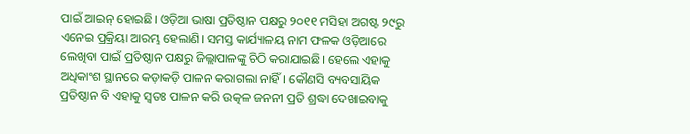ପାଇଁ ଆଇନ୍ ହୋଇଛି। ଓଡ଼ିଆ ଭାଷା ପ୍ରତିଷ୍ଠାନ ପକ୍ଷରୁ ୨୦୧୧ ମସିହା ଅଗଷ୍ଟ ୨୯ରୁ ଏନେଇ ପ୍ରକ୍ରିୟା ଆରମ୍ଭ ହେଲାଣି। ସମସ୍ତ କାର୍ଯ୍ୟାଳୟ ନାମ ଫଳକ ଓଡ଼ିଆରେ ଲେଖିବା ପାଇଁ ପ୍ରତିଷ୍ଠାନ ପକ୍ଷରୁ ଜିଲ୍ଲାପାଳଙ୍କୁ ଚିଠି କରାଯାଇଛି। ହେଲେ ଏହାକୁ ଅଧିକାଂଶ ସ୍ଥାନରେ କଡ଼ାକଡ଼ି ପାଳନ କରାଗଲା ନାହିଁ। କୌଣସି ବ୍ୟବସାୟିକ ପ୍ରତିଷ୍ଠାନ ବି ଏହାକୁ ସ୍ବତଃ ପାଳନ କରି ଉତ୍କଳ ଜନନୀ ପ୍ରତି ଶ୍ରଦ୍ଧା ଦେଖାଇବାକୁ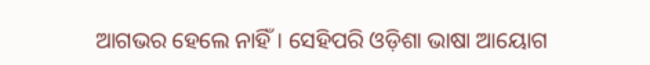ଆଗଭର ହେଲେ ନାହିଁ। ସେହିପରି ଓଡ଼ିଶା ଭାଷା ଆୟୋଗ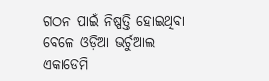ଗଠନ ପାଇଁ ନିଷ୍ପତ୍ତି ହୋଇଥିବା ବେଳେ ଓଡ଼ିଆ ଭର୍ଚୁଆଲ ଏକାଡେମି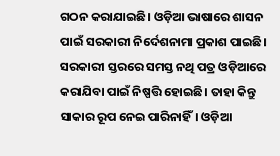ଗଠନ କରାଯାଇଛି। ଓଡ଼ିଆ ଭାଷାରେ ଶାସନ ପାଇଁ ସରକାରୀ ନିର୍ଦେଶନାମା ପ୍ରକାଶ ପାଇଛି। ସରକାରୀ ସ୍ତରରେ ସମସ୍ତ ନଥି ପତ୍ର ଓଡ଼ିଆରେ କରାଯିବା ପାଇଁ ନିଷ୍ପତ୍ତି ହୋଇଛି। ତାହା କିନ୍ତୁ ସାକାର ରୂପ ନେଇ ପାରିନାହିଁ। ଓଡ଼ିଆ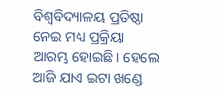ବିଶ୍ବବିଦ୍ୟାଳୟ ପ୍ରତିଷ୍ଠା ନେଇ ମଧ୍ୟ ପ୍ରକ୍ରିୟା ଆରମ୍ଭ ହୋଇଛି। ହେଲେ ଆଜି ଯାଏ ଇଟା ଖଣ୍ଡେ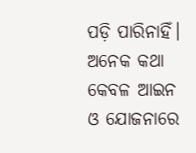ପଡ଼ି ପାରିନାହିଁ। ଅନେକ କଥା କେବଳ ଆଇନ ଓ ଯୋଜନାରେ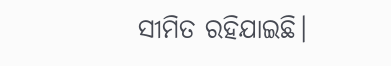ସୀମିତ ରହିଯାଇଛି।